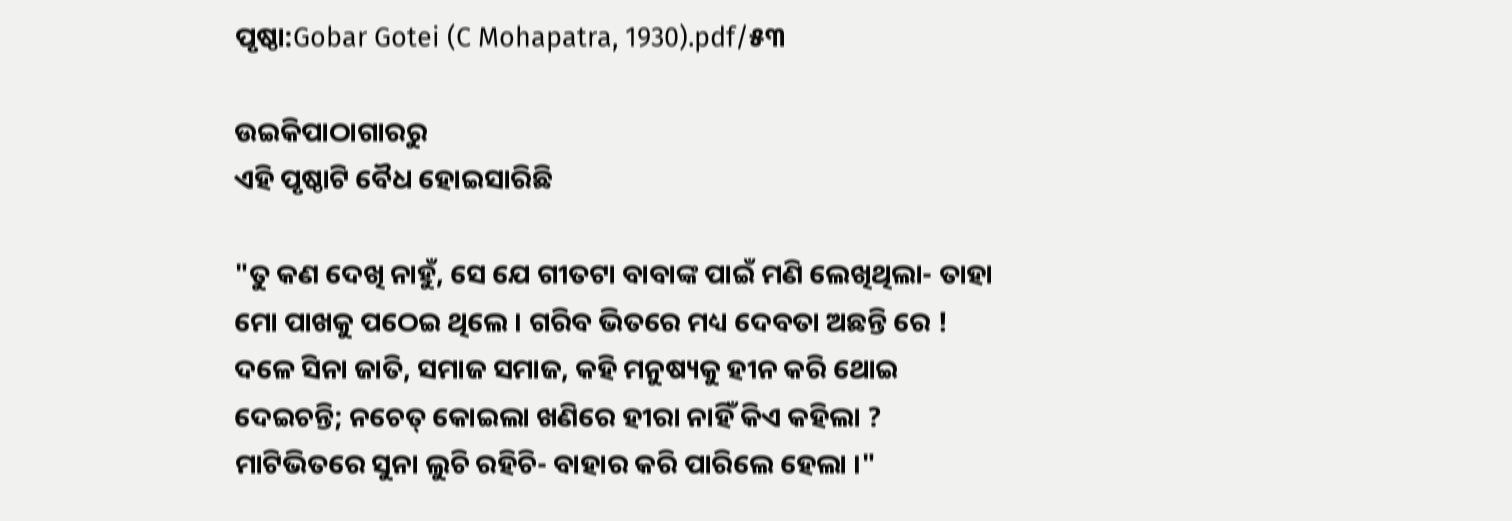ପୃଷ୍ଠା:Gobar Gotei (C Mohapatra, 1930).pdf/୫୩

ଉଇକିପାଠାଗାର‌ରୁ
ଏହି ପୃଷ୍ଠାଟି ବୈଧ ହୋଇସାରିଛି

"ତୁ କଣ ଦେଖି ନାହୁଁ, ସେ ଯେ ଗୀତଟା ବାବାଙ୍କ ପାଇଁ ମଣି ଲେଖିଥିଲା- ତାହା ମୋ ପାଖକୁ ପଠେଇ ଥିଲେ । ଗରିବ ଭିତରେ ମଧ୍ୟ ଦେବତା ଅଛନ୍ତି ରେ ! ଦଳେ ସିନା ଜାତି, ସମାଜ ସମାଜ, କ‌ହି ମନୁଷ୍ୟକୁ ହୀନ କରି ଥୋଇ ଦେଇଚନ୍ତି; ନ‌ଚେତ୍ କୋଇଲା ଖଣିରେ ହୀରା ନାହିଁ କିଏ କ‌ହିଲା ? ମାଟିଭିତରେ ସୁନା ଲୁଚି ରହିଚି- ବାହାର କରି ପାରିଲେ ହେଲା ।"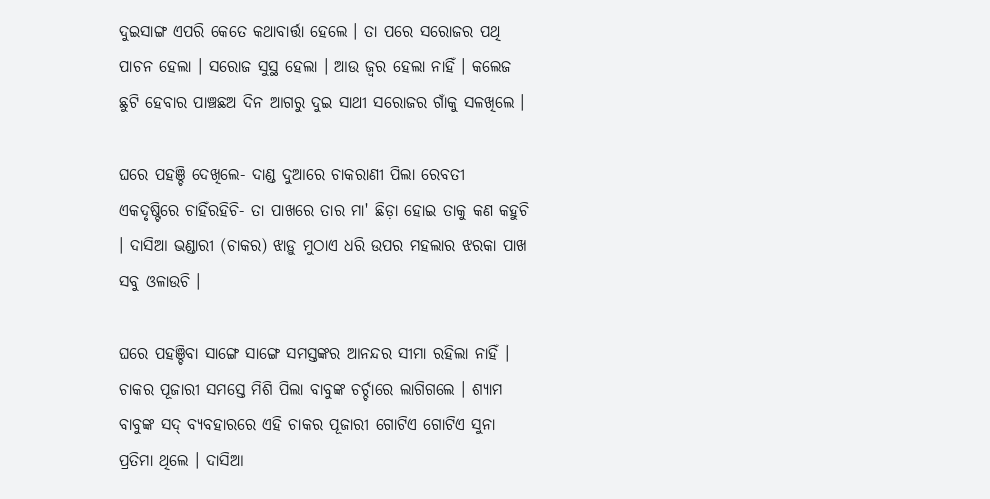ଦୁଇସାଙ୍ଗ ଏପରି କେତେ କଥାବାର୍ତ୍ତା ହେଲେ । ତା ପରେ ସରୋଜର ପଥି ପାଚନ ହେଲା । ସରୋଜ ସୁସ୍ଥ ହେଲା । ଆଉ ଜ୍ୱର ହେଲା ନାହିଁ । କଲେଜ ଛୁଟି ହେବାର ପାଞ୍ଚ‌ଛଅ ଦିନ ଆଗରୁ ଦୁଇ ସାଥୀ ସରୋଜର ଗାଁକୁ ସଳଖିଲେ ।

ଘରେ ପ‌ହ‌ଞ୍ଚି ଦେଖିଲେ- ଦାଣ୍ଡ ଦୁଆରେ ଚାକରାଣୀ ପିଲା ରେବତୀ ଏକଦୃଷ୍ଟିରେ ଚାହିଁରହିଚି- ତା ପାଖରେ ତାର ମା' ଛିଡ଼ା ହୋଇ ତାକୁ କଣ କ‌ହୁଚି । ଦାସିଆ ଭଣ୍ଡାରୀ (ଚାକର) ଝାଡ଼ୁ ମୁଠାଏ ଧରି ଉପର ମ‌ହଲାର ଝରକା ପାଖ ସବୁ ଓଳାଉଚି ।

ଘରେ ପ‌ହଞ୍ଚିବା ସାଙ୍ଗେ ସାଙ୍ଗେ ସମସ୍ତଙ୍କର ଆନନ୍ଦର ସୀମା ରହିଲା ନାହିଁ । ଚାକର ପୂଜାରୀ ସମସ୍ତେ ମିଶି ପିଲା ବାବୁଙ୍କ ଚର୍ଚ୍ଚାରେ ଲାଗିଗଲେ । ଶ୍ୟାମ ବାବୁଙ୍କ ସଦ୍ ବ୍ୟବ‌ହାରରେ ଏହି ଚାକର ପୂଜାରୀ ଗୋଟିଏ ଗୋଟିଏ ସୁନା ପ୍ରତିମା ଥିଲେ । ଦାସିଆ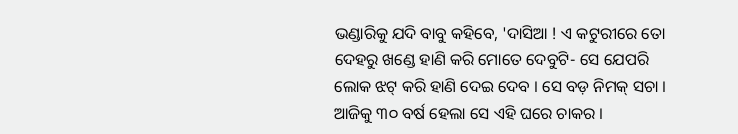ଭଣ୍ଡାରିକୁ ଯଦି ବାବୁ କ‌ହିବେ, 'ଦାସିଆ ! ଏ କଟୁରୀରେ ତୋ ଦେହରୁ ଖଣ୍ଡେ ହାଣି କରି ମୋତେ ଦେବୁଟି- ସେ ଯେପରି ଲୋକ ଝଟ୍ କରି ହାଣି ଦେଇ ଦେବ । ସେ ବଡ଼ ନିମକ୍ ସଚା । ଆଜିକୁ ୩୦ ବର୍ଷ ହେଲା ସେ ଏହି ଘରେ ଚାକର ।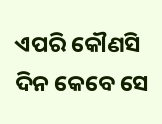ଏପରି କୌଣସି ଦିନ କେବେ ସେ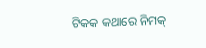ଟିକ‌କ କଥାରେ ନିମକ୍